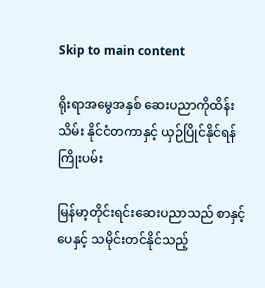Skip to main content

ရိုးရာအမွေအနှစ် ဆေးပညာကိုထိန်းသိမ်း နိုင်ငံတကာနှင့် ယှဉ်ပြိုင်နိုင်ရန်ကြိုးပမ်း

မြန်မာ့တိုင်းရင်းဆေးပညာသည် စာနှင့်ပေနှင့် သမိုင်းတင်နိုင်သည့်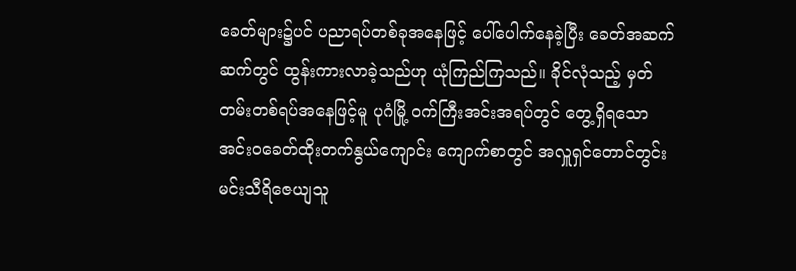ခေတ်များ၌ပင် ပညာရပ်တစ်ခုအနေဖြင့် ပေါ်ပေါက်နေခဲ့ပြီး ခေတ်အဆက်ဆက်တွင် ထွန်းကားလာခဲ့သည်ဟု ယုံကြည်ကြသည်။ ခိုင်လုံသည့် မှတ်တမ်းတစ်ရပ်အနေဖြင့်မူ ပုဂံမြို့ ဝက်ကြီးအင်းအရပ်တွင် တွေ့ရှိရသော အင်းဝခေတ်ထိုးတက်နွယ်ကျောင်း ကျောက်စာတွင် အလှူရှင်တောင်တွင်းမင်းသီရိဇေယျသူ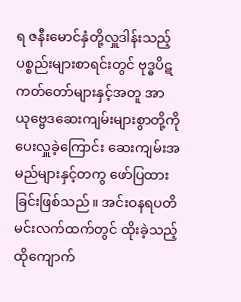ရ ဇနီးမောင်နှံတို့လှူဒါန်းသည့် ပစ္စည်းများစာရင်းတွင် ဗုဒ္ဓပိဋကတ်တော်များနှင့်အတူ အာယုဗ္ဗေဒဆေးကျမ်းများစွာတို့ကို ပေးလှူခဲ့ကြောင်း ဆေးကျမ်းအမည်များနှင့်တကွ ဖော်ပြထားခြင်းဖြစ်သည်။ အင်းဝနရပတိမင်းလက်ထက်တွင် ထိုးခဲ့သည့် ထိုကျောက်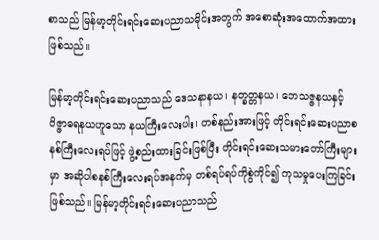စာသည် မြန်မာ့တိုင်းရင်းဆေးပညာသမိုင်းအတွက် အစောဆုံးအထောက်အထားဖြစ်သည်။

မြန်မာ့တိုင်းရင်းဆေးပညာသည် ဒေသနာနယ၊ နတ္ခတ္တနယ၊ ဘေသဇ္ဇနယနှင့် ဝိဇ္ဇာဓရနယဟူသော နယကြီးလေးပါး၊ တစ်နည်းအားဖြင့် တိုင်းရင်းဆေးပညာစနစ်ကြီးလေးရပ်ဖြင့် ဖွဲ့စည်းထားခြင်းဖြစ်ပြီး တိုင်းရင်းဆေးသမားတော်ကြီးများမှာ အဆိုပါစနစ်ကြီးလေးရပ်အနက်မှ တစ်ရပ်ရပ်ကိုစွဲကိုင်၍ ကုသမှုပေးကြခြင်းဖြစ်သည်။ မြန်မာ့တိုင်းရင်းဆေးပညာသည်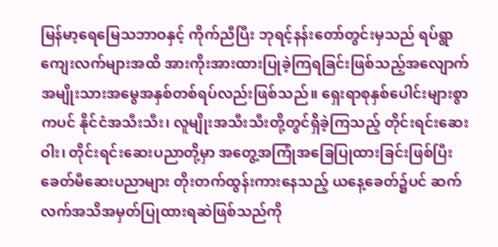မြန်မာ့ရေမြေသဘာဝနှင့် ကိုက်ညီပြီး ဘုရင့်နန်းတော်တွင်းမှသည် ရပ်ရွာကျေးလက်များအထိ အားကိုးအားထားပြုခဲ့ကြရခြင်းဖြစ်သည့်အလျောက် အမျိုးသားအမွေအနှစ်တစ်ရပ်လည်းဖြစ်သည်။ ရှေးရာစုနှစ်ပေါင်းများစွာကပင် နိုင်ငံအသီးသီး၊ လူမျိုးအသီးသီးတို့တွင်ရှိခဲ့ကြသည့် တိုင်းရင်းဆေးဝါး၊ တိုင်းရင်းဆေးပညာတို့မှာ အတွေ့အကြုံအခြေပြုထားခြင်းဖြစ်ပြီး ခေတ်မီဆေးပညာများ တိုးတက်ထွန်းကားနေသည့် ယနေ့ခေတ်၌ပင် ဆက်လက်အသိအမှတ်ပြုထားရဆဲဖြစ်သည်ကို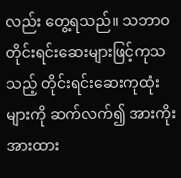လည်း တွေ့ရသည်။ သဘာဝတိုင်းရင်းဆေးများဖြင့်ကုသသည့် တိုင်းရင်းဆေးကုထုံးများကို ဆက်လက်၍ အားကိုးအားထား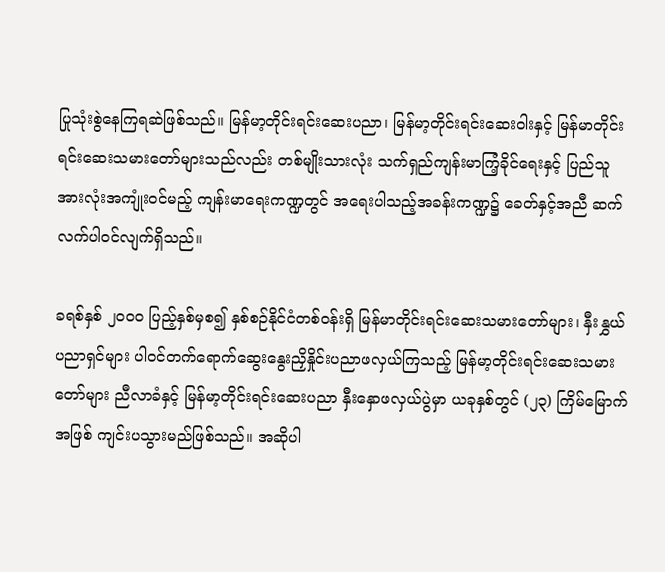ပြုသုံးစွဲနေကြရဆဲဖြစ်သည်။ မြန်မာ့တိုင်းရင်းဆေးပညာ၊ မြန်မာ့တိုင်းရင်းဆေးဝါးနှင့် မြန်မာတိုင်းရင်းဆေးသမားတော်များသည်လည်း တစ်မျိုးသားလုံး သက်ရှည်ကျန်းမာကြံ့ခိုင်ရေးနှင့် ပြည်သူအားလုံးအကျုံးဝင်မည့် ကျန်းမာရေးကဏ္ဍတွင် အရေးပါသည့်အခန်းကဏ္ဍ၌ ခေတ်နှင့်အညီ ဆက်လက်ပါဝင်လျက်ရှိသည်။

ခရစ်နှစ် ၂၀၀၀ ပြည့်နှစ်မှစ၍ နှစ်စဉ်နိုင်ငံတစ်ဝန်းရှိ မြန်မာတိုင်းရင်းဆေးသမားတော်များ၊ နှီးနွှယ်ပညာရှင်များ ပါဝင်တက်ရောက်ဆွေးနွေးညှိနှိုင်းပညာဖလှယ်ကြသည့် မြန်မာ့တိုင်းရင်းဆေးသမားတော်များ ညီလာခံနှင့် မြန်မာ့တိုင်းရင်းဆေးပညာ နှီးနှောဖလှယ်ပွဲမှာ ယခုနှစ်တွင် (၂၃) ကြိမ်မြောက်အဖြစ် ကျင်းပသွားမည်ဖြစ်သည်။ အဆိုပါ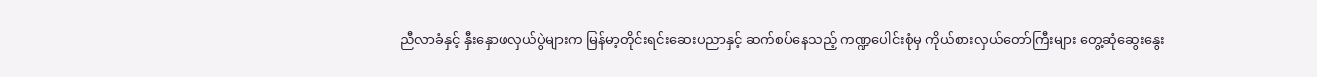ညီလာခံနှင့် နှီးနှောဖလှယ်ပွဲများက မြန်မာ့တိုင်းရင်းဆေးပညာနှင့် ဆက်စပ်နေသည့် ကဏ္ဍပေါင်းစုံမှ ကိုယ်စားလှယ်တော်ကြီးများ တွေ့ဆုံဆွေးနွေး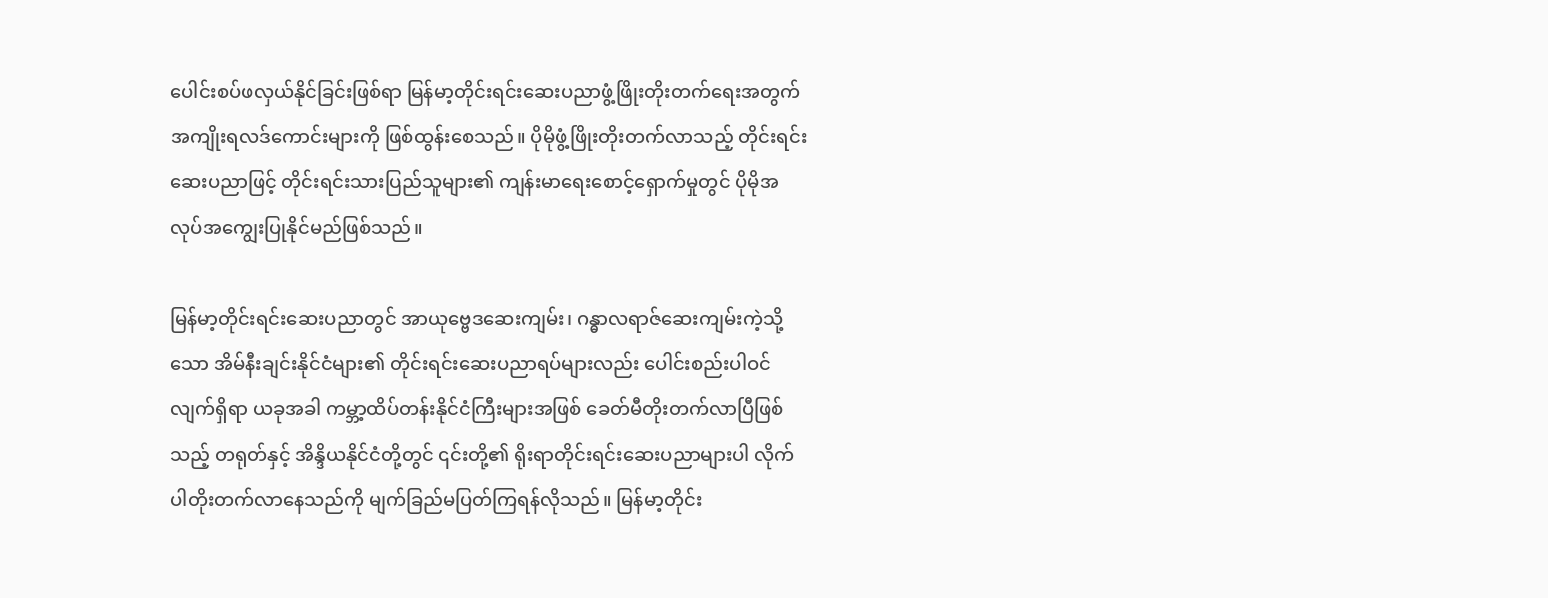ပေါင်းစပ်ဖလှယ်နိုင်ခြင်းဖြစ်ရာ မြန်မာ့တိုင်းရင်းဆေးပညာဖွံ့ဖြိုးတိုးတက်ရေးအတွက် အကျိုးရလဒ်ကောင်းများကို ဖြစ်ထွန်းစေသည်။ ပိုမိုဖွံ့ဖြိုးတိုးတက်လာသည့် တိုင်းရင်းဆေးပညာဖြင့် တိုင်းရင်းသားပြည်သူများ၏ ကျန်းမာရေးစောင့်ရှောက်မှုတွင် ပိုမိုအလုပ်အကျွေးပြုနိုင်မည်ဖြစ်သည်။

မြန်မာ့တိုင်းရင်းဆေးပညာတွင် အာယုဗ္ဗေဒဆေးကျမ်း၊ ဂန္ဓာလရာဇ်ဆေးကျမ်းကဲ့သို့သော အိမ်နီးချင်းနိုင်ငံများ၏ တိုင်းရင်းဆေးပညာရပ်များလည်း ပေါင်းစည်းပါဝင်လျက်ရှိရာ ယခုအခါ ကမ္ဘာ့ထိပ်တန်းနိုင်ငံကြီးများအဖြစ် ခေတ်မီတိုးတက်လာပြီဖြစ်သည့် တရုတ်နှင့် အိန္ဒိယနိုင်ငံတို့တွင် ၎င်းတို့၏ ရိုးရာတိုင်းရင်းဆေးပညာများပါ လိုက်ပါတိုးတက်လာနေသည်ကို မျက်ခြည်မပြတ်ကြရန်လိုသည်။ မြန်မာ့တိုင်း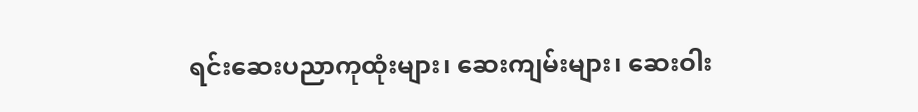ရင်းဆေးပညာကုထုံးများ၊ ဆေးကျမ်းများ၊ ဆေးဝါး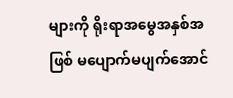များကို ရိုးရာအမွေအနှစ်အဖြစ် မပျောက်မပျက်အောင်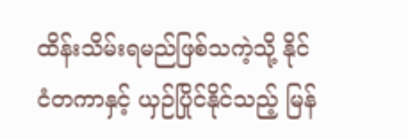ထိန်းသိမ်းရမည်ဖြစ်သကဲ့သို့ နိုင်ငံတကာနှင့် ယှဉ်ပြိုင်နိုင်သည့် မြန်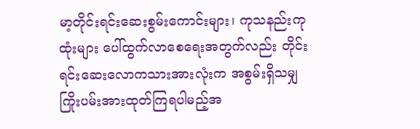မာ့တိုင်းရင်းဆေးစွမ်းကောင်းများ၊ ကုသနည်းကုထုံးများ ပေါ်ထွက်လာစေရေးအတွက်လည်း တိုင်းရင်းဆေးလောကသားအားလုံးက အစွမ်းရှိသမျှ ကြိုးပမ်းအားထုတ်ကြရပါမည့်အ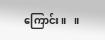ကြောင်း။   ။